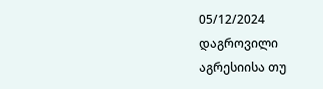05/12/2024
დაგროვილი აგრესიისა თუ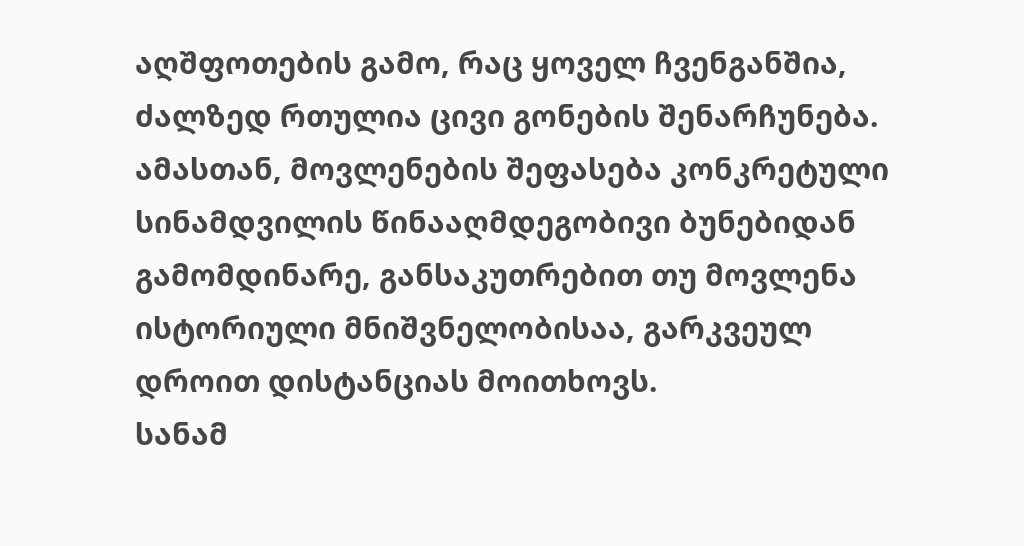აღშფოთების გამო, რაც ყოველ ჩვენგანშია, ძალზედ რთულია ცივი გონების შენარჩუნება. ამასთან, მოვლენების შეფასება კონკრეტული სინამდვილის წინააღმდეგობივი ბუნებიდან გამომდინარე, განსაკუთრებით თუ მოვლენა ისტორიული მნიშვნელობისაა, გარკვეულ დროით დისტანციას მოითხოვს.
სანამ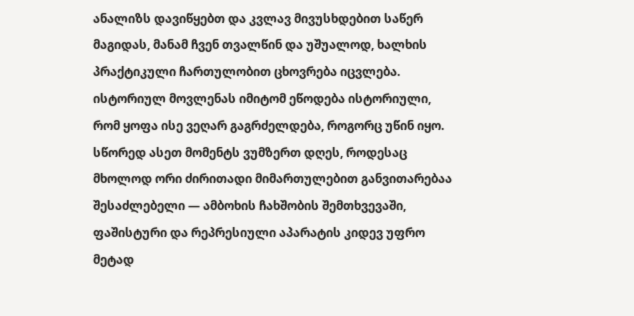ანალიზს დავიწყებთ და კვლავ მივუსხდებით საწერ მაგიდას, მანამ ჩვენ თვალწინ და უშუალოდ, ხალხის პრაქტიკული ჩართულობით ცხოვრება იცვლება. ისტორიულ მოვლენას იმიტომ ეწოდება ისტორიული, რომ ყოფა ისე ვეღარ გაგრძელდება, როგორც უწინ იყო. სწორედ ასეთ მომენტს ვუმზერთ დღეს, როდესაც მხოლოდ ორი ძირითადი მიმართულებით განვითარებაა შესაძლებელი — ამბოხის ჩახშობის შემთხვევაში, ფაშისტური და რეპრესიული აპარატის კიდევ უფრო მეტად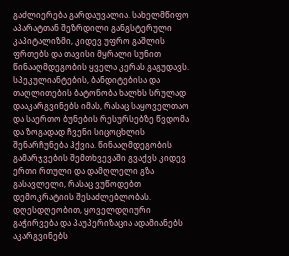გაძლიერება გარდაუვალია. სახელმწიფო აპარატთან შეზრდილი განგსტერული კაპიტალიზმი, კიდევ უფრო გაშლის ფრთებს და თავისი მყრალი სუნით წინააღმდეგობის ყველა კერას გაგუდავს. სპეკულიანტების, ბანდიტებისა და თაღლითების ბატონობა ხალხს სრულად დააკარგვინებს იმას, რასაც საყოველთაო და საერთო ბუნების რესურსებზე წვდომა და ზოგადად ჩვენი სიცოცხლის შენარჩუნება ჰქვია. წინააღმდეგობის გამარჯვების შემთხვევაში გვაქვს კიდევ ერთი რთული და დამღლელი გზა გასავლელი, რასაც ვუწოდებთ დემოკრატიის შესაძლებლობას.
დღესდღეობით, ყოველდღიური გაჭირვება და პაუპერიზაცია ადამიანებს აკარგვინებს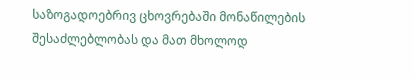საზოგადოებრივ ცხოვრებაში მონაწილების შესაძლებლობას და მათ მხოლოდ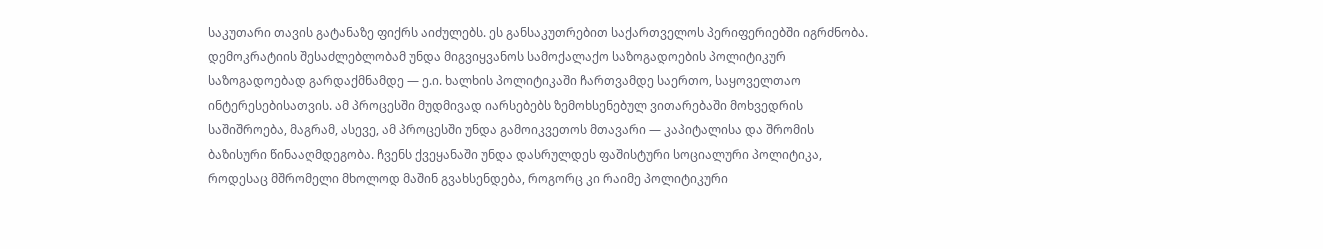საკუთარი თავის გატანაზე ფიქრს აიძულებს. ეს განსაკუთრებით საქართველოს პერიფერიებში იგრძნობა. დემოკრატიის შესაძლებლობამ უნდა მიგვიყვანოს სამოქალაქო საზოგადოების პოლიტიკურ საზოგადოებად გარდაქმნამდე — ე.ი. ხალხის პოლიტიკაში ჩართვამდე საერთო, საყოველთაო ინტერესებისათვის. ამ პროცესში მუდმივად იარსებებს ზემოხსენებულ ვითარებაში მოხვედრის საშიშროება, მაგრამ, ასევე, ამ პროცესში უნდა გამოიკვეთოს მთავარი — კაპიტალისა და შრომის ბაზისური წინააღმდეგობა. ჩვენს ქვეყანაში უნდა დასრულდეს ფაშისტური სოციალური პოლიტიკა, როდესაც მშრომელი მხოლოდ მაშინ გვახსენდება, როგორც კი რაიმე პოლიტიკური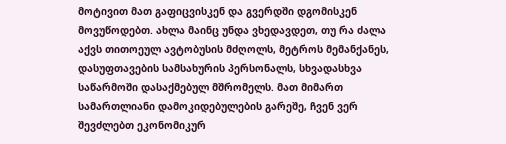მოტივით მათ გაფიცვისკენ და გვერდში დგომისკენ მოვუწოდებთ. ახლა მაინც უნდა ვხედავდეთ, თუ რა ძალა აქვს თითოეულ ავტობუსის მძღოლს, მეტროს მემანქანეს, დასუფთავების სამსახურის პერსონალს, სხვადასხვა საწარმოში დასაქმებულ მშრომელს. მათ მიმართ სამართლიანი დამოკიდებულების გარეშე, ჩვენ ვერ შევძლებთ ეკონომიკურ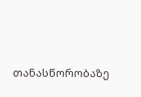თანასწორობაზე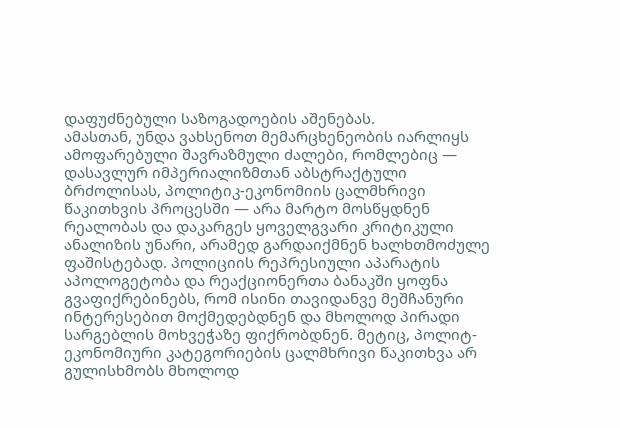დაფუძნებული საზოგადოების აშენებას.
ამასთან, უნდა ვახსენოთ მემარცხენეობის იარლიყს ამოფარებული შავრაზმული ძალები, რომლებიც — დასავლურ იმპერიალიზმთან აბსტრაქტული ბრძოლისას, პოლიტიკ-ეკონომიის ცალმხრივი წაკითხვის პროცესში — არა მარტო მოსწყდნენ რეალობას და დაკარგეს ყოველგვარი კრიტიკული ანალიზის უნარი, არამედ გარდაიქმნენ ხალხთმოძულე ფაშისტებად. პოლიციის რეპრესიული აპარატის აპოლოგეტობა და რეაქციონერთა ბანაკში ყოფნა გვაფიქრებინებს, რომ ისინი თავიდანვე მეშჩანური ინტერესებით მოქმედებდნენ და მხოლოდ პირადი სარგებლის მოხვეჭაზე ფიქრობდნენ. მეტიც, პოლიტ-ეკონომიური კატეგორიების ცალმხრივი წაკითხვა არ გულისხმობს მხოლოდ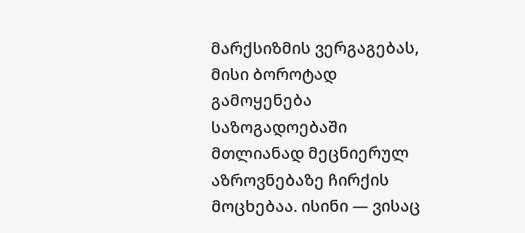მარქსიზმის ვერგაგებას, მისი ბოროტად გამოყენება საზოგადოებაში მთლიანად მეცნიერულ აზროვნებაზე ჩირქის მოცხებაა. ისინი — ვისაც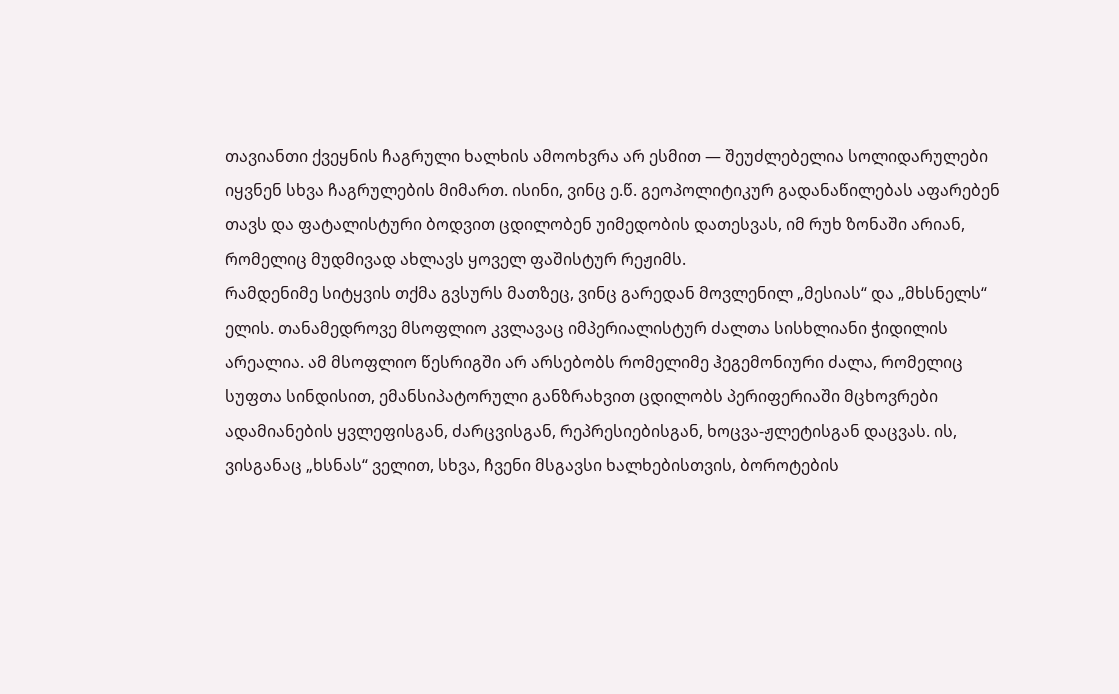თავიანთი ქვეყნის ჩაგრული ხალხის ამოოხვრა არ ესმით — შეუძლებელია სოლიდარულები იყვნენ სხვა ჩაგრულების მიმართ. ისინი, ვინც ე.წ. გეოპოლიტიკურ გადანაწილებას აფარებენ თავს და ფატალისტური ბოდვით ცდილობენ უიმედობის დათესვას, იმ რუხ ზონაში არიან, რომელიც მუდმივად ახლავს ყოველ ფაშისტურ რეჟიმს.
რამდენიმე სიტყვის თქმა გვსურს მათზეც, ვინც გარედან მოვლენილ „მესიას“ და „მხსნელს“ ელის. თანამედროვე მსოფლიო კვლავაც იმპერიალისტურ ძალთა სისხლიანი ჭიდილის არეალია. ამ მსოფლიო წესრიგში არ არსებობს რომელიმე ჰეგემონიური ძალა, რომელიც სუფთა სინდისით, ემანსიპატორული განზრახვით ცდილობს პერიფერიაში მცხოვრები ადამიანების ყვლეფისგან, ძარცვისგან, რეპრესიებისგან, ხოცვა-ჟლეტისგან დაცვას. ის, ვისგანაც „ხსნას“ ველით, სხვა, ჩვენი მსგავსი ხალხებისთვის, ბოროტების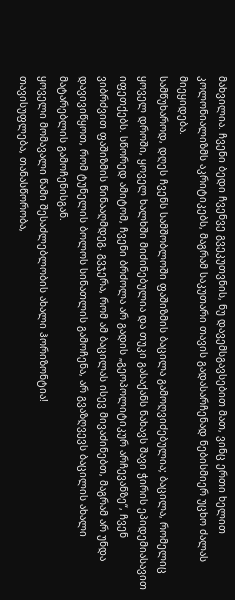მახვილია. ჩვენი ბედი ჩვენვე გვეკუთვნის, ნუ დავემსგავსებით მათ, ვინც ერთი ხელით კოლონიალიზმს აკრიტიკებს, მაგრამ საკუთარი თავის გადასარჩენად ნებისმიერ უცხო ძალას მიეყიდება.
სამწუხაროდ, დღეს ჩვენს სამშობლოში ფაშიზმის ბაცილა გამოღვიძებულია; ბაცილა, რომელიც ყოველ დროში, ყოველ ხალხში მიძინებულია და თუკი გასაქანს ნახავს შავი ჭირის ეპიდემიასავით იფეთქებს. სწორედ ამიტომ, ჩვენი ბრძოლა არ გადის „გეოპოლიტიკურ არჩევანზე“, ჩვენ ვიბრძვით ფაშიზმის წინააღმდეგ. გვჯერა, რომ ამ ბაცილას ისევ მივაძინებთ, მაგრამ არ უნდა დავივიწყოთ, რომ ტუნელის ბოლოს სინათლის გამოჩენა, არ გვაზღვევს ბაცილის ახალი მატარებლის გამოჩენისგან.
ყოველი მომავალი წამი შესაძლებლობის ახალი ჰორიზონტია!
თავისუფლება, თანასწორობა,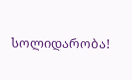სოლიდარობა!